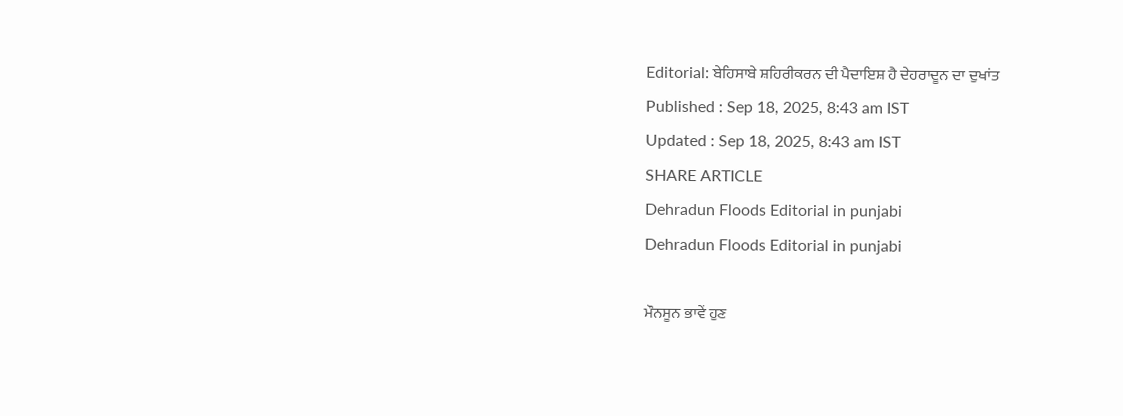Editorial: ਬੇਹਿਸਾਬੇ ਸ਼ਹਿਰੀਕਰਨ ਦੀ ਪੈਦਾਇਸ਼ ਹੈ ਦੇਹਰਾਦੂਨ ਦਾ ਦੁਖਾਂਤ
Published : Sep 18, 2025, 8:43 am IST
Updated : Sep 18, 2025, 8:43 am IST
SHARE ARTICLE
Dehradun Floods Editorial in punjabi
Dehradun Floods Editorial in punjabi

ਮੌਨਸੂਨ ਭਾਵੇਂ ਹੁਣ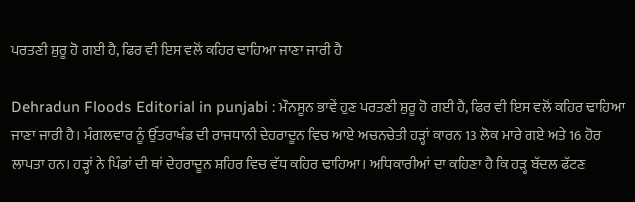ਪਰਤਣੀ ਸ਼ੁਰੂ ਹੋ ਗਈ ਹੈ, ਫਿਰ ਵੀ ਇਸ ਵਲੋਂ ਕਹਿਰ ਢਾਹਿਆ ਜਾਣਾ ਜਾਰੀ ਹੈ

Dehradun Floods Editorial in punjabi : ਮੌਨਸੂਨ ਭਾਵੇਂ ਹੁਣ ਪਰਤਣੀ ਸ਼ੁਰੂ ਹੋ ਗਈ ਹੈ, ਫਿਰ ਵੀ ਇਸ ਵਲੋਂ ਕਹਿਰ ਢਾਹਿਆ ਜਾਣਾ ਜਾਰੀ ਹੈ। ਮੰਗਲਵਾਰ ਨੂੰ ਉੱਤਰਾਖੰਡ ਦੀ ਰਾਜਧਾਨੀ ਦੇਹਰਾਦੂਨ ਵਿਚ ਆਏ ਅਚਨਚੇਤੀ ਹੜ੍ਹਾਂ ਕਾਰਨ 13 ਲੋਕ ਮਾਰੇ ਗਏ ਅਤੇ 16 ਹੋਰ ਲਾਪਤਾ ਹਨ। ਹੜ੍ਹਾਂ ਨੇ ਪਿੰਡਾਂ ਦੀ ਥਾਂ ਦੇਹਰਾਦੂਨ ਸ਼ਹਿਰ ਵਿਚ ਵੱਧ ਕਹਿਰ ਢਾਹਿਆ। ਅਧਿਕਾਰੀਆਂ ਦਾ ਕਹਿਣਾ ਹੈ ਕਿ ਹੜ੍ਹ ਬੱਦਲ ਫੱਟਣ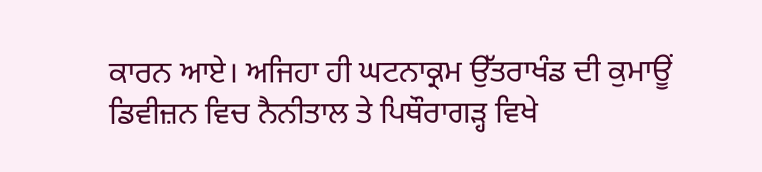ਕਾਰਨ ਆਏ। ਅਜਿਹਾ ਹੀ ਘਟਨਾਕ੍ਰਮ ਉੱਤਰਾਖੰਡ ਦੀ ਕੁਮਾਊਂ ਡਿਵੀਜ਼ਨ ਵਿਚ ਨੈਨੀਤਾਲ ਤੇ ਪਿਥੌਰਾਗੜ੍ਹ ਵਿਖੇ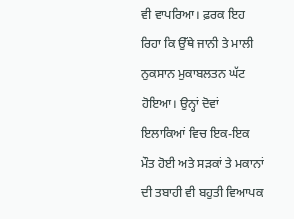ਵੀ ਵਾਪਰਿਆ। ਫ਼ਰਕ ਇਹ ਰਿਹਾ ਕਿ ਉੱਥੇ ਜਾਨੀ ਤੇ ਮਾਲੀ ਨੁਕਸਾਨ ਮੁਕਾਬਲਤਨ ਘੱਟ ਹੋਇਆ। ਉਨ੍ਹਾਂ ਦੋਵਾਂ ਇਲਾਕਿਆਂ ਵਿਚ ਇਕ-ਇਕ ਮੌਤ ਹੋਈ ਅਤੇ ਸੜਕਾਂ ਤੇ ਮਕਾਨਾਂ ਦੀ ਤਬਾਹੀ ਵੀ ਬਹੁਤੀ ਵਿਆਪਕ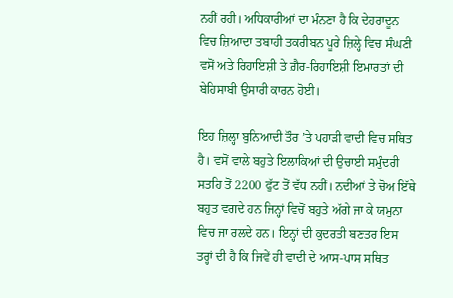ਨਹੀਂ ਰਹੀ। ਅਧਿਕਾਰੀਆਂ ਦਾ ਮੰਨਣਾ ਹੈ ਕਿ ਦੇਹਰਾਦੂਨ ਵਿਚ ਜ਼ਿਆਦਾ ਤਬਾਹੀ ਤਕਰੀਬਨ ਪੂਰੇ ਜ਼ਿਲ੍ਹੇ ਵਿਚ ਸੰਘਣੀ ਵਸੋਂ ਅਤੇ ਰਿਹਾਇਸ਼ੀ ਤੇ ਗ਼ੈਰ-ਰਿਹਾਇਸ਼ੀ ਇਮਾਰਤਾਂ ਦੀ ਬੇਹਿਸਾਬੀ ਉਸਾਰੀ ਕਾਰਨ ਹੋਈ।

ਇਹ ਜ਼ਿਲ੍ਹਾ ਬੁਨਿਆਦੀ ਤੌਰ ’ਤੇ ਪਹਾੜੀ ਵਾਦੀ ਵਿਚ ਸਥਿਤ ਹੈ। ਵਸੋਂ ਵਾਲੇ ਬਹੁਤੇ ਇਲਾਕਿਆਂ ਦੀ ਉਚਾਈ ਸਮੁੰਦਰੀ ਸਤਹਿ ਤੋਂ 2200 ਫੁੱਟ ਤੋਂ ਵੱਧ ਨਹੀਂ। ਨਦੀਆਂ ਤੇ ਚੋਅ ਇੱਥੇ ਬਹੁਤ ਵਗਦੇ ਹਨ ਜਿਨ੍ਹਾਂ ਵਿਚੋਂ ਬਹੁਤੇ ਅੱਗੇ ਜਾ ਕੇ ਯਮੁਨਾ ਵਿਚ ਜਾ ਰਲਦੇ ਹਨ। ਇਨ੍ਹਾਂ ਦੀ ਕੁਦਰਤੀ ਬਣਤਰ ਇਸ ਤਰ੍ਹਾਂ ਦੀ ਹੈ ਕਿ ਜਿਵੇਂ ਹੀ ਵਾਦੀ ਦੇ ਆਸ-ਪਾਸ ਸਥਿਤ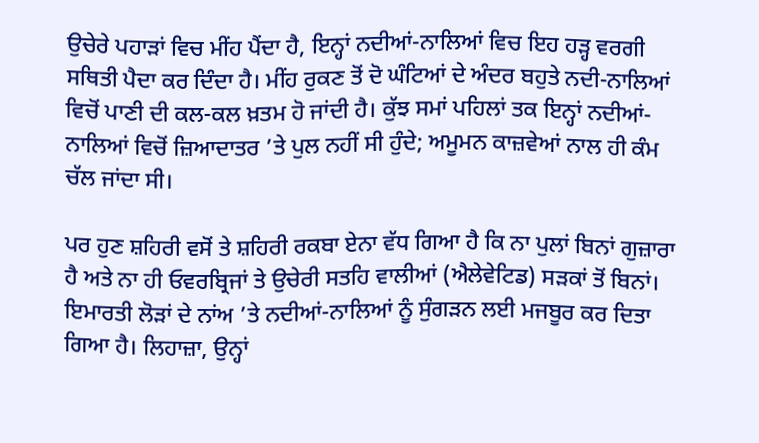ਉਚੇਰੇ ਪਹਾੜਾਂ ਵਿਚ ਮੀਂਹ ਪੈਂਦਾ ਹੈ, ਇਨ੍ਹਾਂ ਨਦੀਆਂ-ਨਾਲਿਆਂ ਵਿਚ ਇਹ ਹੜ੍ਹ ਵਰਗੀ ਸਥਿਤੀ ਪੈਦਾ ਕਰ ਦਿੰਦਾ ਹੈ। ਮੀਂਹ ਰੁਕਣ ਤੋਂ ਦੋ ਘੰਟਿਆਂ ਦੇ ਅੰਦਰ ਬਹੁਤੇ ਨਦੀ-ਨਾਲਿਆਂ ਵਿਚੋਂ ਪਾਣੀ ਦੀ ਕਲ-ਕਲ ਖ਼ਤਮ ਹੋ ਜਾਂਦੀ ਹੈ। ਕੁੱਝ ਸਮਾਂ ਪਹਿਲਾਂ ਤਕ ਇਨ੍ਹਾਂ ਨਦੀਆਂ-ਨਾਲਿਆਂ ਵਿਚੋਂ ਜ਼ਿਆਦਾਤਰ ’ਤੇ ਪੁਲ ਨਹੀਂ ਸੀ ਹੁੰਦੇ; ਅਮੂਮਨ ਕਾਜ਼ਵੇਆਂ ਨਾਲ ਹੀ ਕੰਮ ਚੱਲ ਜਾਂਦਾ ਸੀ।

ਪਰ ਹੁਣ ਸ਼ਹਿਰੀ ਵਸੋਂ ਤੇ ਸ਼ਹਿਰੀ ਰਕਬਾ ਏਨਾ ਵੱਧ ਗਿਆ ਹੈ ਕਿ ਨਾ ਪੁਲਾਂ ਬਿਨਾਂ ਗੁਜ਼ਾਰਾ ਹੈ ਅਤੇ ਨਾ ਹੀ ਓਵਰਬ੍ਰਿਜਾਂ ਤੇ ਉਚੇਰੀ ਸਤਹਿ ਵਾਲੀਆਂ (ਐਲੇਵੇਟਿਡ) ਸੜਕਾਂ ਤੋਂ ਬਿਨਾਂ। ਇਮਾਰਤੀ ਲੋੜਾਂ ਦੇ ਨਾਂਅ ’ਤੇ ਨਦੀਆਂ-ਨਾਲਿਆਂ ਨੂੰ ਸੁੰਗੜਨ ਲਈ ਮਜਬੂਰ ਕਰ ਦਿਤਾ ਗਿਆ ਹੈ। ਲਿਹਾਜ਼ਾ, ਉਨ੍ਹਾਂ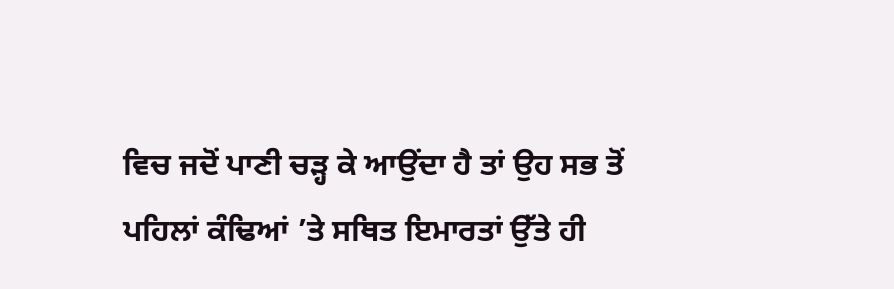ਵਿਚ ਜਦੋਂ ਪਾਣੀ ਚੜ੍ਹ ਕੇ ਆਉਂਦਾ ਹੈ ਤਾਂ ਉਹ ਸਭ ਤੋਂ ਪਹਿਲਾਂ ਕੰਢਿਆਂ ’ਤੇ ਸਥਿਤ ਇਮਾਰਤਾਂ ਉੱਤੇ ਹੀ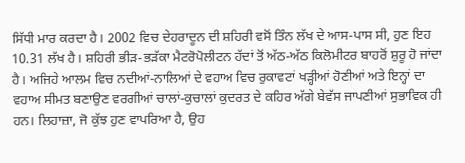ਸਿੱਧੀ ਮਾਰ ਕਰਦਾ ਹੈ। 2002 ਵਿਚ ਦੇਹਰਾਦੂਨ ਦੀ ਸ਼ਹਿਰੀ ਵਸੋਂ ਤਿੰਨ ਲੱਖ ਦੇ ਆਸ-ਪਾਸ ਸੀ, ਹੁਣ ਇਹ 10.31 ਲੱਖ ਹੈ। ਸ਼ਹਿਰੀ ਭੀੜ-ਭੜੱਕਾ ਮੈਟਰੋਪੋਲੀਟਨ ਹੱਦਾਂ ਤੋਂ ਅੱਠ-ਅੱਠ ਕਿਲੋਮੀਟਰ ਬਾਹਰੋਂ ਸ਼ੁਰੂ ਹੋ ਜਾਂਦਾ ਹੈ। ਅਜਿਹੇ ਆਲਮ ਵਿਚ ਨਦੀਆਂ-ਨਾਲਿਆਂ ਦੇ ਵਹਾਅ ਵਿਚ ਰੁਕਾਵਟਾਂ ਖੜ੍ਹੀਆਂ ਹੋਣੀਆਂ ਅਤੇ ਇਨ੍ਹਾਂ ਦਾ ਵਹਾਅ ਸੀਮਤ ਬਣਾਉਣ ਵਰਗੀਆਂ ਚਾਲਾਂ-ਕੁਚਾਲਾਂ ਕੁਦਰਤ ਦੇ ਕਹਿਰ ਅੱਗੇ ਬੇਵੱਸ ਜਾਪਣੀਆਂ ਸੁਭਾਵਿਕ ਹੀ ਹਨ। ਲਿਹਾਜ਼ਾ, ਜੋ ਕੁੱਝ ਹੁਣ ਵਾਪਰਿਆ ਹੈ, ਉਹ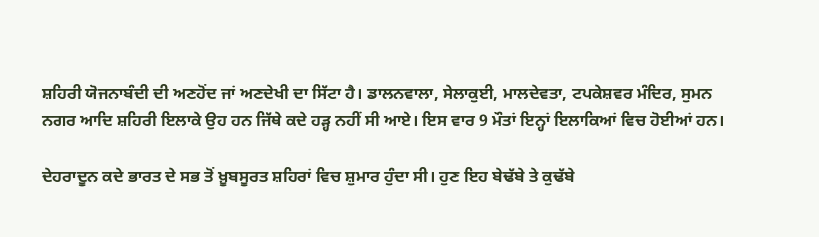ਸ਼ਹਿਰੀ ਯੋਜਨਾਬੰਦੀ ਦੀ ਅਣਹੋਂਦ ਜਾਂ ਅਣਦੇਖੀ ਦਾ ਸਿੱਟਾ ਹੈ। ਡਾਲਨਵਾਲਾ, ਸੇਲਾਕੁਈ, ਮਾਲਦੇਵਤਾ, ਟਪਕੇਸ਼ਵਰ ਮੰਦਿਰ, ਸੁਮਨ ਨਗਰ ਆਦਿ ਸ਼ਹਿਰੀ ਇਲਾਕੇ ਉਹ ਹਨ ਜਿੱਥੇ ਕਦੇ ਹੜ੍ਹ ਨਹੀਂ ਸੀ ਆਏ। ਇਸ ਵਾਰ 9 ਮੌਤਾਂ ਇਨ੍ਹਾਂ ਇਲਾਕਿਆਂ ਵਿਚ ਹੋਈਆਂ ਹਨ।

ਦੇਹਰਾਦੂਨ ਕਦੇ ਭਾਰਤ ਦੇ ਸਭ ਤੋਂ ਖ਼ੂਬਸੂਰਤ ਸ਼ਹਿਰਾਂ ਵਿਚ ਸ਼ੁਮਾਰ ਹੁੰਦਾ ਸੀ। ਹੁਣ ਇਹ ਬੇਢੱਬੇ ਤੇ ਕੁਢੱਬੇ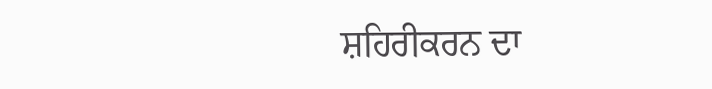ਸ਼ਹਿਰੀਕਰਨ ਦਾ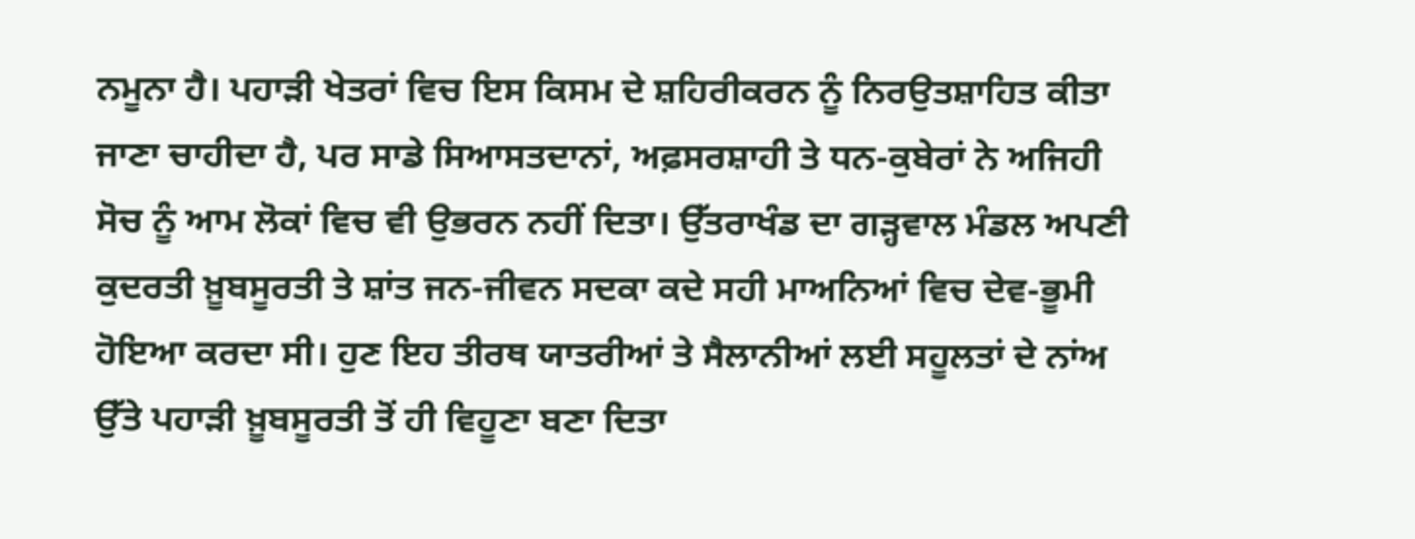ਨਮੂਨਾ ਹੈ। ਪਹਾੜੀ ਖੇਤਰਾਂ ਵਿਚ ਇਸ ਕਿਸਮ ਦੇ ਸ਼ਹਿਰੀਕਰਨ ਨੂੰ ਨਿਰਉਤਸ਼ਾਹਿਤ ਕੀਤਾ ਜਾਣਾ ਚਾਹੀਦਾ ਹੈ, ਪਰ ਸਾਡੇ ਸਿਆਸਤਦਾਨਾਂ, ਅਫ਼ਸਰਸ਼ਾਹੀ ਤੇ ਧਨ-ਕੁਬੇਰਾਂ ਨੇ ਅਜਿਹੀ ਸੋਚ ਨੂੰ ਆਮ ਲੋਕਾਂ ਵਿਚ ਵੀ ਉਭਰਨ ਨਹੀਂ ਦਿਤਾ। ਉੱਤਰਾਖੰਡ ਦਾ ਗੜ੍ਹਵਾਲ ਮੰਡਲ ਅਪਣੀ ਕੁਦਰਤੀ ਖ਼ੂਬਸੂਰਤੀ ਤੇ ਸ਼ਾਂਤ ਜਨ-ਜੀਵਨ ਸਦਕਾ ਕਦੇ ਸਹੀ ਮਾਅਨਿਆਂ ਵਿਚ ਦੇਵ-ਭੂਮੀ ਹੋਇਆ ਕਰਦਾ ਸੀ। ਹੁਣ ਇਹ ਤੀਰਥ ਯਾਤਰੀਆਂ ਤੇ ਸੈਲਾਨੀਆਂ ਲਈ ਸਹੂਲਤਾਂ ਦੇ ਨਾਂਅ ਉੱਤੇ ਪਹਾੜੀ ਖ਼ੂਬਸੂਰਤੀ ਤੋਂ ਹੀ ਵਿਹੂਣਾ ਬਣਾ ਦਿਤਾ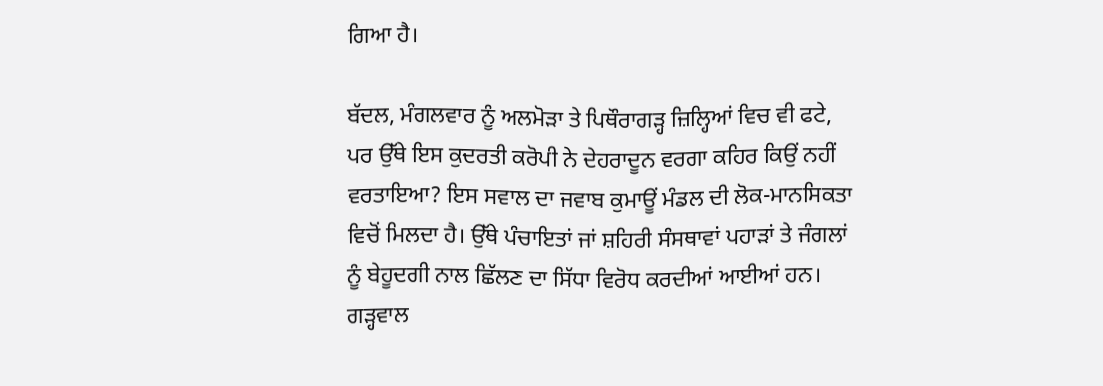ਗਿਆ ਹੈ।

ਬੱਦਲ, ਮੰਗਲਵਾਰ ਨੂੰ ਅਲਮੋੜਾ ਤੇ ਪਿਥੌਰਾਗੜ੍ਹ ਜ਼ਿਲ੍ਹਿਆਂ ਵਿਚ ਵੀ ਫਟੇ, ਪਰ ਉੱਥੇ ਇਸ ਕੁਦਰਤੀ ਕਰੋਪੀ ਨੇ ਦੇਹਰਾਦੂਨ ਵਰਗਾ ਕਹਿਰ ਕਿਉਂ ਨਹੀਂ ਵਰਤਾਇਆ? ਇਸ ਸਵਾਲ ਦਾ ਜਵਾਬ ਕੁਮਾਊਂ ਮੰਡਲ ਦੀ ਲੋਕ-ਮਾਨਸਿਕਤਾ ਵਿਚੋਂ ਮਿਲਦਾ ਹੈ। ਉੱਥੇ ਪੰਚਾਇਤਾਂ ਜਾਂ ਸ਼ਹਿਰੀ ਸੰਸਥਾਵਾਂ ਪਹਾੜਾਂ ਤੇ ਜੰਗਲਾਂ ਨੂੰ ਬੇਹੂਦਗੀ ਨਾਲ ਛਿੱਲਣ ਦਾ ਸਿੱਧਾ ਵਿਰੋਧ ਕਰਦੀਆਂ ਆਈਆਂ ਹਨ। ਗੜ੍ਹਵਾਲ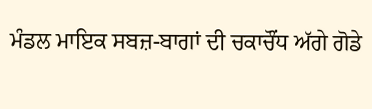ਮੰਡਲ ਮਾਇਕ ਸਬਜ਼-ਬਾਗਾਂ ਦੀ ਚਕਾਚੌਂਧ ਅੱਗੇ ਗੋਡੇ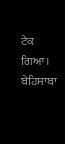ਟੇਕ ਗਿਆ। ਬੇਹਿਸਾਬਾ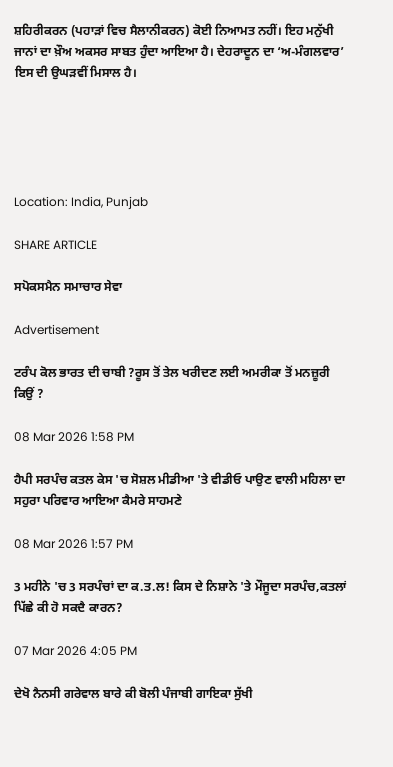ਸ਼ਹਿਰੀਕਰਨ (ਪਹਾੜਾਂ ਵਿਚ ਸੈਲਾਨੀਕਰਨ) ਕੋਈ ਨਿਆਮਤ ਨਹੀਂ। ਇਹ ਮਨੁੱਖੀ ਜਾਨਾਂ ਦਾ ਖ਼ੌਅ ਅਕਸਰ ਸਾਬਤ ਹੁੰਦਾ ਆਇਆ ਹੈ। ਦੇਹਰਾਦੂਨ ਦਾ ‘ਅ-ਮੰਗਲਵਾਰ’ ਇਸ ਦੀ ਉਘੜਵੀਂ ਮਿਸਾਲ ਹੈ।





Location: India, Punjab

SHARE ARTICLE

ਸਪੋਕਸਮੈਨ ਸਮਾਚਾਰ ਸੇਵਾ

Advertisement

ਟਰੰਪ ਕੋਲ ਭਾਰਤ ਦੀ ਚਾਬੀ ?ਰੂਸ ਤੋਂ ਤੇਲ ਖਰੀਦਣ ਲਈ ਅਮਰੀਕਾ ਤੋਂ ਮਨਜ਼ੂਰੀ ਕਿਉਂ ?

08 Mar 2026 1:58 PM

ਹੈਪੀ ਸਰਪੰਚ ਕਤਲ ਕੇਸ 'ਚ ਸੋਸ਼ਲ ਮੀਡੀਆ 'ਤੇ ਵੀਡੀਓ ਪਾਉਣ ਵਾਲੀ ਮਹਿਲਾ ਦਾ ਸਹੁਰਾ ਪਰਿਵਾਰ ਆਇਆ ਕੈਮਰੇ ਸਾਹਮਣੇ

08 Mar 2026 1:57 PM

3 ਮਹੀਨੇ 'ਚ 3 ਸਰਪੰਚਾਂ ਦਾ ਕ.ਤ.ਲ! ਕਿਸ ਦੇ ਨਿਸ਼ਾਨੇ 'ਤੇ ਮੌਜੂਦਾ ਸਰਪੰਚ,ਕਤਲਾਂ ਪਿੱਛੇ ਕੀ ਹੋ ਸਕਦੈ ਕਾਰਨ?

07 Mar 2026 4:05 PM

ਦੇਖੋ ਨੈਨਸੀ ਗਰੇਵਾਲ ਬਾਰੇ ਕੀ ਬੋਲੀ ਪੰਜਾਬੀ ਗਾਇਕਾ ਸੁੱਖੀ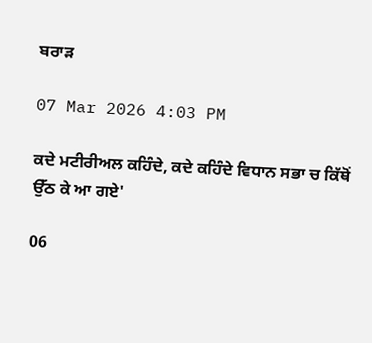ਬਰਾੜ

07 Mar 2026 4:03 PM

ਕਦੇ ਮਟੀਰੀਅਲ ਕਹਿੰਦੇ, ਕਦੇ ਕਹਿੰਦੇ ਵਿਧਾਨ ਸਭਾ ਚ ਕਿੱਥੋਂ ਉੱਠ ਕੇ ਆ ਗਏ'

06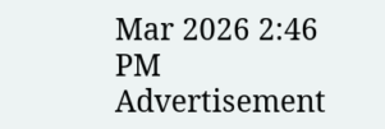Mar 2026 2:46 PM
Advertisement